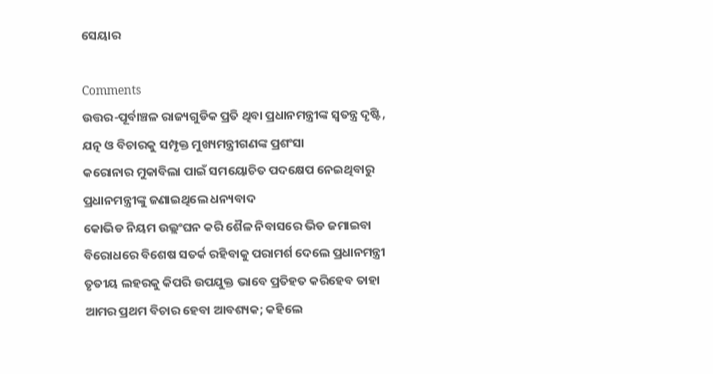ସେୟାର

Comments
ଉତ୍ତର-ପୂର୍ବାଞ୍ଚଳ ରାଜ୍ୟଗୁଡିକ ପ୍ରତି ଥିବା ପ୍ରଧାନମନ୍ତ୍ରୀଙ୍କ ସ୍ୱତନ୍ତ୍ର ଦୃଷ୍ଟି, ଯତ୍ନ ଓ ବିଚାରକୁ ସମ୍ପୃକ୍ତ ମୁଖ୍ୟମନ୍ତ୍ରୀଗଣଙ୍କ ପ୍ରଶଂସା
କରୋନାର ମୁକାବିଲା ପାଇଁ ସମୟୋଚିତ ପଦକ୍ଷେପ ନେଇଥିବାରୁ ପ୍ରଧାନମନ୍ତ୍ରୀଙ୍କୁ ଜଣାଇଥିଲେ ଧନ୍ୟବାଦ
କୋଭିଡ ନିୟମ ଉଲ୍ଲଂଘନ କରି ଶୈଳ ନିବାସରେ ଭିଡ ଜମାଇବା ବିରୋଧରେ ବିଶେଷ ସତର୍କ ରହିବାକୁ ପରାମର୍ଶ ଦେଲେ ପ୍ରଧାନମନ୍ତ୍ରୀ
ତୃତୀୟ ଲହରକୁ କିପରି ଉପଯୁକ୍ତ ଭାବେ ପ୍ରତିହତ କରିହେବ ତାହା ଆମର ପ୍ରଥମ ବିଚାର ହେବା ଆବଶ୍ୟକ; କହିଲେ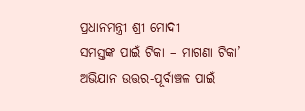ପ୍ରଧାନମନ୍ତ୍ରୀ ଶ୍ରୀ ମୋଦୀ
ସମସ୍ତଙ୍କ ପାଇଁ ଟିକା – ମାଗଣା ଟିକା’ ଅଭିଯାନ ଉତ୍ତର-ପୂର୍ବାଞ୍ଚଳ ପାଇଁ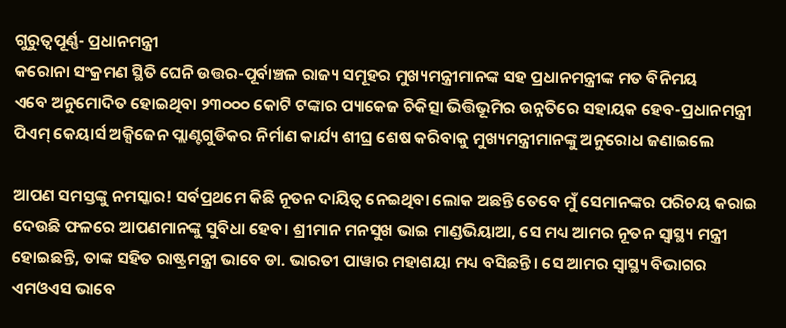ଗୁରୁତ୍ୱପୂର୍ଣ୍ଣ- ପ୍ରଧାନମନ୍ତ୍ରୀ
କରୋନା ସଂକ୍ରମଣ ସ୍ଥିତି ଘେନି ଉତ୍ତର-ପୂର୍ବାଞ୍ଚଳ ରାଜ୍ୟ ସମୂହର ମୁଖ୍ୟମନ୍ତ୍ରୀମାନଙ୍କ ସହ ପ୍ରଧାନମନ୍ତ୍ରୀଙ୍କ ମତ ବିନିମୟ
ଏବେ ଅନୁମୋଦିତ ହୋଇଥିବା ୨୩୦୦୦ କୋଟି ଟଙ୍କାର ପ୍ୟାକେଜ ଚିକିତ୍ସା ଭିତ୍ତିଭୂମିର ଉନ୍ନତିରେ ସହାୟକ ହେବ-ପ୍ରଧାନମନ୍ତ୍ରୀ
ପିଏମ୍ କେୟାର୍ସ ଅକ୍ସିଜେନ ପ୍ଲାଣ୍ଟଗୁଡିକର ନିର୍ମାଣ କାର୍ଯ୍ୟ ଶୀଘ୍ର ଶେଷ କରିବାକୁ ମୁଖ୍ୟମନ୍ତ୍ରୀମାନଙ୍କୁ ଅନୁରୋଧ ଜଣାଇଲେ

ଆପଣ ସମସ୍ତଙ୍କୁ ନମସ୍କାର! ସର୍ବପ୍ରଥମେ କିଛି ନୂତନ ଦାୟିତ୍ୱ ନେଇଥିବା ଲୋକ ଅଛନ୍ତି ତେବେ ମୁଁ ସେମାନଙ୍କର ପରିଚୟ କରାଇ ଦେଉଛି ଫଳରେ ଆପଣମାନଙ୍କୁ ସୁବିଧା ହେବ। ଶ୍ରୀମାନ ମନସୁଖ ଭାଇ ମାଣ୍ଡଭିୟାଆ, ସେ ମଧ୍ୟ ଆମର ନୂତନ ସ୍ୱାସ୍ଥ୍ୟ ମନ୍ତ୍ରୀ ହୋଇଛନ୍ତି, ତାଙ୍କ ସହିତ ରାଷ୍ଟ୍ରମନ୍ତ୍ରୀ ଭାବେ ଡା. ଭାରତୀ ପାୱାର ମହାଶୟା ମଧ୍ୟ ବସିଛନ୍ତି। ସେ ଆମର ସ୍ୱାସ୍ଥ୍ୟ ବିଭାଗର ଏମଓଏସ ଭାବେ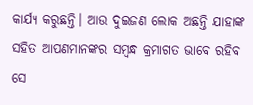କାର୍ଯ୍ୟ କରୁଛନ୍ତି। ଆଉ ଦୁଇଜଣ ଲୋକ ଅଛନ୍ତି ଯାହାଙ୍କ ସହିତ ଆପଣମାନଙ୍କର ସମ୍ବନ୍ଧ କ୍ରମାଗତ ଭାବେ ରହିବ ସେ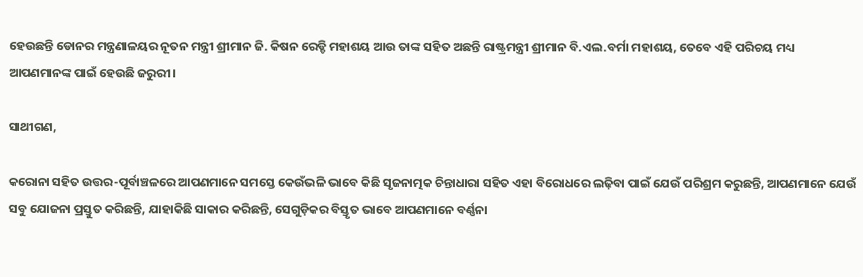ହେଉଛନ୍ତି ଡୋନର ମନ୍ତ୍ରଣାଳୟର ନୂତନ ମନ୍ତ୍ରୀ ଶ୍ରୀମାନ ଜି. କିଷନ ରେଡ୍ଡି ମହାଶୟ ଆଉ ତାଙ୍କ ସହିତ ଅଛନ୍ତି ରାଷ୍ଟ୍ରମନ୍ତ୍ରୀ ଶ୍ରୀମାନ ବି.ଏଲ.ବର୍ମା ମହାଶୟ, ତେବେ ଏହି ପରିଚୟ ମଧ୍ୟ ଆପଣମାନଙ୍କ ପାଇଁ ହେଉଛି ଜରୁରୀ।

ସାଥୀଗଣ,

କରୋନା ସହିତ ଉତ୍ତର-ପୂର୍ବାଞ୍ଚଳରେ ଆପଣମାନେ ସମସ୍ତେ କେଉଁଭଳି ଭାବେ କିଛି ସୃଜନାତ୍ମକ ଚିନ୍ତାଧାରା ସହିତ ଏହା ବିରୋଧରେ ଲଢ଼ିବା ପାଇଁ ଯେଉଁ ପରିଶ୍ରମ କରୁଛନ୍ତି, ଆପଣମାନେ ଯେଉଁ ସବୁ ଯୋଜନା ପ୍ରସ୍ତୁତ କରିଛନ୍ତି, ଯାହାକିଛି ସାକାର କରିଛନ୍ତି, ସେଗୁଡ଼ିକର ବିସ୍ତୃତ ଭାବେ ଆପଣମାନେ ବର୍ଣ୍ଣନା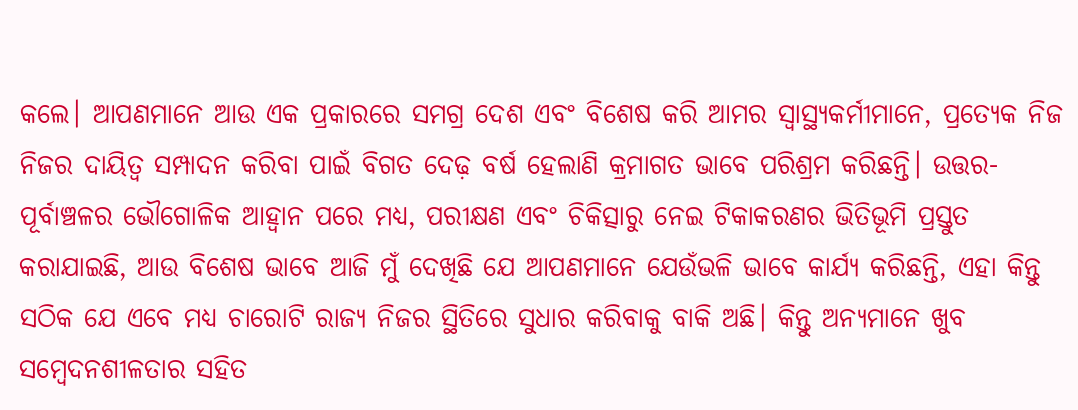କଲେ। ଆପଣମାନେ ଆଉ ଏକ ପ୍ରକାରରେ ସମଗ୍ର ଦେଶ ଏବଂ ବିଶେଷ କରି ଆମର ସ୍ୱାସ୍ଥ୍ୟକର୍ମୀମାନେ, ପ୍ରତ୍ୟେକ ନିଜ ନିଜର ଦାୟିତ୍ୱ ସମ୍ପାଦନ କରିବା ପାଇଁ ବିଗତ ଦେଢ଼ ବର୍ଷ ହେଲାଣି କ୍ରମାଗତ ଭାବେ ପରିଶ୍ରମ କରିଛନ୍ତି। ଉତ୍ତର-ପୂର୍ବାଞ୍ଚଳର ଭୌଗୋଳିକ ଆହ୍ୱାନ ପରେ ମଧ୍ୟ, ପରୀକ୍ଷଣ ଏବଂ ଚିକିତ୍ସାରୁ ନେଇ ଟିକାକରଣର ଭିତିଭୂମି ପ୍ରସ୍ତୁତ କରାଯାଇଛି, ଆଉ ବିଶେଷ ଭାବେ ଆଜି ମୁଁ ଦେଖିଛି ଯେ ଆପଣମାନେ ଯେଉଁଭଳି ଭାବେ କାର୍ଯ୍ୟ କରିଛନ୍ତି, ଏହା କିନ୍ତୁ ସଠିକ ଯେ ଏବେ ମଧ୍ୟ ଚାରୋଟି ରାଜ୍ୟ ନିଜର ସ୍ଥିତିରେ ସୁଧାର କରିବାକୁ ବାକି ଅଛି। କିନ୍ତୁ ଅନ୍ୟମାନେ ଖୁବ ସମ୍ବେଦନଶୀଳତାର ସହିତ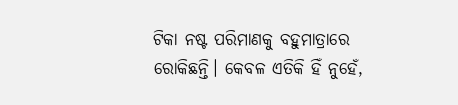ଟିକା ନଷ୍ଟ ପରିମାଣକୁ ବହୁମାତ୍ରାରେ ରୋକିଛନ୍ତି। କେବଳ ଏତିକି ହିଁ ନୁହେଁ,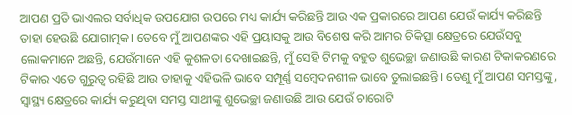ଆପଣ ପ୍ରତି ଭାଏଲର ସର୍ବାଧିକ ଉପଯୋଗ ଉପରେ ମଧ୍ୟ କାର୍ଯ୍ୟ କରିଛନ୍ତି ଆଉ ଏକ ପ୍ରକାରରେ ଆପଣ ଯେଉଁ କାର୍ଯ୍ୟ କରିଛନ୍ତି ତାହା ହେଉଛି ଯୋଗାତ୍ମକ। ତେବେ ମୁଁ ଆପଣଙ୍କର ଏହି ପ୍ରୟାସକୁ ଆଉ ବିଶେଷ କରି ଆମର ଚିକିତ୍ସା କ୍ଷେତ୍ରରେ ଯେଉଁସବୁ ଲୋକମାନେ ଅଛନ୍ତି, ଯେଉଁମାନେ ଏହି କୁଶଳତା ଦେଖାଇଛନ୍ତି, ମୁଁ ସେହି ଟିମକୁ ବହୁତ ଶୁଭେଚ୍ଛା ଜଣାଉଛି କାରଣ ଟିକାକରଣରେ ଟିକାର ଏତେ ଗୁରୁତ୍ୱ ରହିଛି ଆଉ ତାହାକୁ ଏହିଭଳି ଭାବେ ସମ୍ପୂର୍ଣ୍ଣ ସମ୍ବେଦନଶୀଳ ଭାବେ ତୁଲାଇଛନ୍ତି। ତେଣୁ ମୁଁ ଆପଣ ସମସ୍ତଙ୍କୁ, ସ୍ୱାସ୍ଥ୍ୟ କ୍ଷେତ୍ରରେ କାର୍ଯ୍ୟ କରୁଥିବା ସମସ୍ତ ସାଥୀଙ୍କୁ ଶୁଭେଚ୍ଛା ଜଣାଉଛି ଆଉ ଯେଉଁ ଚାରୋଟି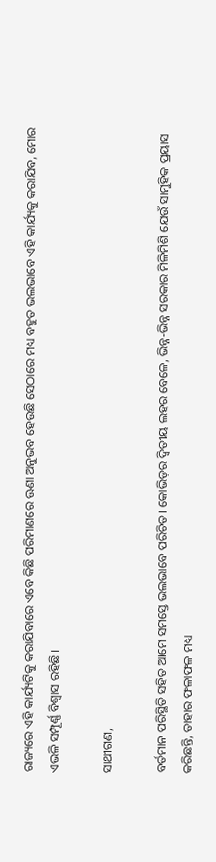ରାଜ୍ୟରେ ଏହି କାର୍ଯ୍ୟଟିକୁ କରାଯିବାରେ ଏବେ କିଛି ପରିମାଣରେ ଊଣା ଅନୁଭବ ହେଉଛି ସେଠାରେ ମଧ୍ୟ ବହୁତ ଭଲଭାବେ ଏହି କାର୍ଯ୍ୟକୁ କରାଯିବ, ମୋର ଏଭଳି ସମ୍ପୂର୍ଣ୍ଣ ବିଶ୍ୱାସ ରହିଛି।

ସାଥୀଗଣ,

ବର୍ତମାନ ପରିସ୍ଥିତି ସହିତ ଆମେ ସମସ୍ତେ ଭଲଭାବେ ପରିଚିତ। କୋଭିଡ଼ର ଦ୍ୱିତୀୟ ଲହର ବେଳେ, ଭିନ୍ନ-ଭିନ୍ନ ସରକାର ମିଳିମିଶି ଯେଉଁ ସାମୁହିକ ପ୍ରୟାସ କରିଛନ୍ତି, ତାହାର ଫଳାଫଳ ମଧ୍ୟ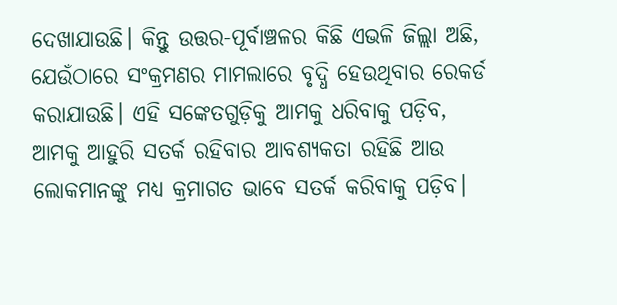ଦେଖାଯାଉଛି। କିନ୍ତୁ ଉତ୍ତର-ପୂର୍ବାଞ୍ଚଳର କିଛି ଏଭଳି ଜିଲ୍ଲା ଅଛି, ଯେଉଁଠାରେ ସଂକ୍ରମଣର ମାମଲାରେ ବୃଦ୍ଧି ହେଉଥିବାର ରେକର୍ଡ କରାଯାଉଛି। ଏହି ସଙ୍କେତଗୁଡ଼ିକୁ ଆମକୁ ଧରିବାକୁ ପଡ଼ିବ, ଆମକୁ ଆହୁରି ସତର୍କ ରହିବାର ଆବଶ୍ୟକତା ରହିଛି ଆଉ ଲୋକମାନଙ୍କୁ ମଧ୍ୟ କ୍ରମାଗତ ଭାବେ ସତର୍କ କରିବାକୁ ପଡ଼ିବ।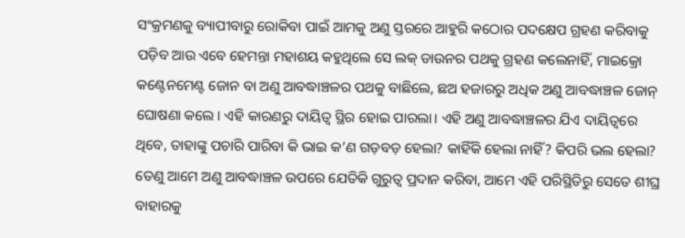ସଂକ୍ରମଣକୁ ବ୍ୟାପୀବାରୁ ରୋକିବା ପାଇଁ ଆମକୁ ଅଣୁ ସ୍ତରରେ ଆହୁରି କଠୋର ପଦକ୍ଷେପ ଗ୍ରହଣ କରିବାକୁ ପଡ଼ିବ ଆଉ ଏବେ ହେମନ୍ତା ମହାଶୟ କହୁଥିଲେ ସେ ଲକ୍ ଡାଉନର ପଥକୁ ଗ୍ରହଣ କଲେନାହିଁ, ମାଇକ୍ରୋ କଣ୍ଟେନମେଣ୍ଟ ଜୋନ ବା ଅଣୁ ଆବଦ୍ଧାଞ୍ଚଳର ପଥକୁ ବାଛିଲେ, ଛଅ ହଜାରରୁ ଅଧିକ ଅଣୁ ଆବଦ୍ଧାଞ୍ଚଳ ଜୋନ୍‍ ଘୋଷଣା କଲେ। ଏହି କାରଣରୁ ଦାୟିତ୍ୱ ସ୍ଥିର ହୋଇ ପାରଲା। ଏହି ଅଣୁ ଆବଦ୍ଧାଞ୍ଚଳର ଯିଏ ଦାୟିତ୍ୱରେ ଥିବେ, ତାହାଙ୍କୁ ପଚାରି ପାରିବା କି ଭାଇ କ’ଣ ଗଡ଼ବଡ଼ ହେଲା? କାହିଁକି ହେଲା ନାହିଁ? କିପରି ଭଲ ହେଲା? ତେଣୁ ଆମେ ଅଣୁ ଆବଦ୍ଧାଞ୍ଚଳ ଉପରେ ଯେତିକି ଗୁରୁତ୍ୱ ପ୍ରଦାନ କରିବା, ଆମେ ଏହି ପରିସ୍ଥିତିରୁ ସେତେ ଶୀଘ୍ର ବାହାରକୁ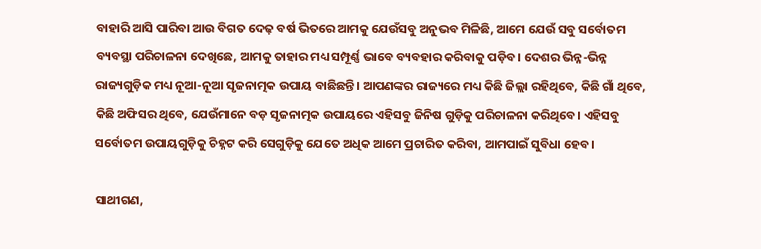ବାହାରି ଆସି ପାରିବା ଆଉ ବିଗତ ଦେଢ଼ ବର୍ଷ ଭିତରେ ଆମକୁ ଯେଉଁସବୁ ଅନୁଭବ ମିଳିଛି, ଆମେ ଯେଉଁ ସବୁ ସର୍ବୋତମ ବ୍ୟବସ୍ଥା ପରିଚାଳନା ଦେଖିଛେ, ଆମକୁ ତାହାର ମଧ୍ୟ ସମ୍ପୂର୍ଣ୍ଣ ଭାବେ ବ୍ୟବହାର କରିବାକୁ ପଡ଼ିବ। ଦେଶର ଭିନ୍ନ-ଭିନ୍ନ ରାଜ୍ୟଗୁଡ଼ିକ ମଧ୍ୟ ନୂଆ-ନୂଆ ସୃଜନାତ୍ମକ ଉପାୟ ବାଛିଛନ୍ତି। ଆପଣଙ୍କର ରାଜ୍ୟରେ ମଧ୍ୟ କିଛି ଜିଲ୍ଲା ରହିଥିବେ, କିଛି ଗାଁ ଥିବେ, କିଛି ଅଫିସର ଥିବେ, ଯେଉଁମାନେ ବଡ଼ ସୃଜନାତ୍ମକ ଉପାୟରେ ଏହିସବୁ ଜିନିଷ ଗୁଡ଼ିକୁ ପରିଚାଳନା କରିଥିବେ। ଏହିସବୁ ସର୍ବୋତମ ଉପାୟଗୁଡ଼ିକୁ ଚିହ୍ନଟ କରି ସେଗୁଡ଼ିକୁ ଯେତେ ଅଧିକ ଆମେ ପ୍ରଚାରିତ କରିବା, ଆମପାଇଁ ସୁବିଧା ହେବ।

ସାଥୀଗଣ,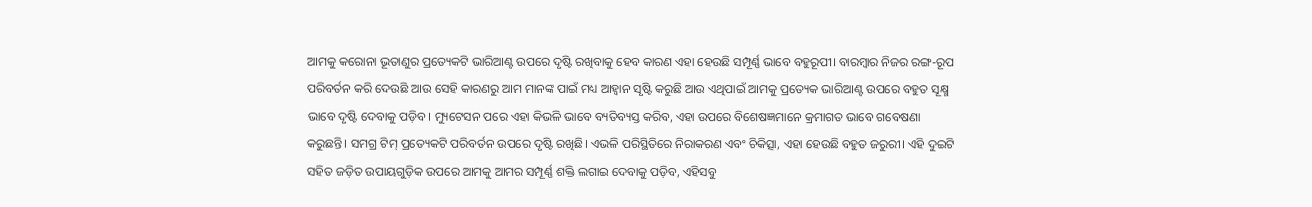ଆମକୁ କରୋନା ଭୂତାଣୁର ପ୍ରତ୍ୟେକଟି ଭାରିଆଣ୍ଟ ଉପରେ ଦୃଷ୍ଟି ରଖିବାକୁ ହେବ କାରଣ ଏହା ହେଉଛି ସମ୍ପୂର୍ଣ୍ଣ ଭାବେ ବହୁରୂପୀ। ବାରମ୍ବାର ନିଜର ରଙ୍ଗ-ରୂପ ପରିବର୍ତନ କରି ଦେଉଛି ଆଉ ସେହି କାରଣରୁ ଆମ ମାନଙ୍କ ପାଇଁ ମଧ୍ୟ ଆହ୍ୱାନ ସୃଷ୍ଟି କରୁଛି ଆଉ ଏଥିପାଇଁ ଆମକୁ ପ୍ରତ୍ୟେକ ଭାରିଆଣ୍ଟ ଉପରେ ବହୁତ ସୂକ୍ଷ୍ମ ଭାବେ ଦୃଷ୍ଟି ଦେବାକୁ ପଡ଼ିବ। ମ୍ୟୁଟେସନ ପରେ ଏହା କିଭଳି ଭାବେ ବ୍ୟତିବ୍ୟସ୍ତ କରିବ, ଏହା ଉପରେ ବିଶେଷଜ୍ଞମାନେ କ୍ରମାଗତ ଭାବେ ଗବେଷଣା କରୁଛନ୍ତି। ସମଗ୍ର ଟିମ୍‍ ପ୍ରତ୍ୟେକଟି ପରିବର୍ତନ ଉପରେ ଦୃଷ୍ଟି ରଖିଛି। ଏଭଳି ପରିସ୍ଥିତିରେ ନିରାକରଣ ଏବଂ ଚିକିତ୍ସା, ଏହା ହେଉଛି ବହୁତ ଜରୁରୀ। ଏହି ଦୁଇଟି ସହିତ ଜଡ଼ିତ ଉପାୟଗୁଡ଼ିକ ଉପରେ ଆମକୁ ଆମର ସମ୍ପୂର୍ଣ୍ଣ ଶକ୍ତି ଲଗାଇ ଦେବାକୁ ପଡ଼ିବ, ଏହିସବୁ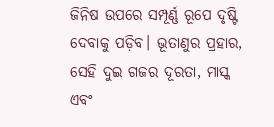ଜିନିଷ ଉପରେ ସମ୍ପୂର୍ଣ୍ଣ ରୂପେ ଦୃଷ୍ଟି ଦେବାକୁ ପଡ଼ିବ। ଭୂତାଣୁର ପ୍ରହାର, ସେହି ଦୁଇ ଗଜର ଦୂରତା, ମାସ୍କ ଏବଂ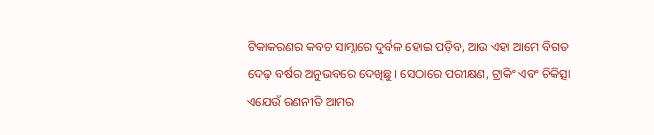ଟିକାକରଣର କବଚ ସାମ୍ନାରେ ଦୁର୍ବଳ ହୋଇ ପଡ଼ିବ, ଆଉ ଏହା ଆମେ ବିଗତ ଦେଢ଼ ବର୍ଷର ଅନୁଭବରେ ଦେଖିଛୁ। ସେଠାରେ ପରୀକ୍ଷଣ, ଟ୍ରାକିଂ ଏବଂ ଚିକିତ୍ସା ଏଯେଉଁ ରଣନୀତି ଆମର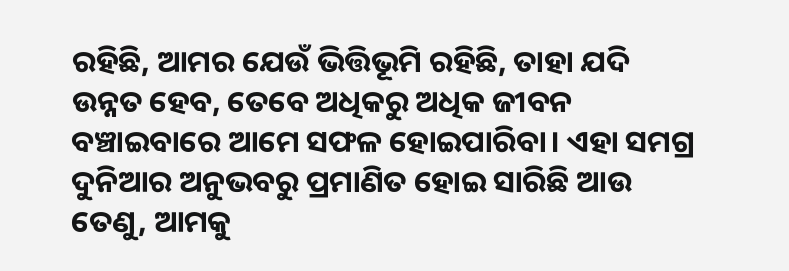ରହିଛି, ଆମର ଯେଉଁ ଭିତ୍ତିଭୂମି ରହିଛି, ତାହା ଯଦି ଉନ୍ନତ ହେବ, ତେବେ ଅଧିକରୁ ଅଧିକ ଜୀବନ ବଞ୍ଚାଇବାରେ ଆମେ ସଫଳ ହୋଇପାରିବା। ଏହା ସମଗ୍ର ଦୁନିଆର ଅନୁଭବରୁ ପ୍ରମାଣିତ ହୋଇ ସାରିଛି ଆଉ ତେଣୁ, ଆମକୁ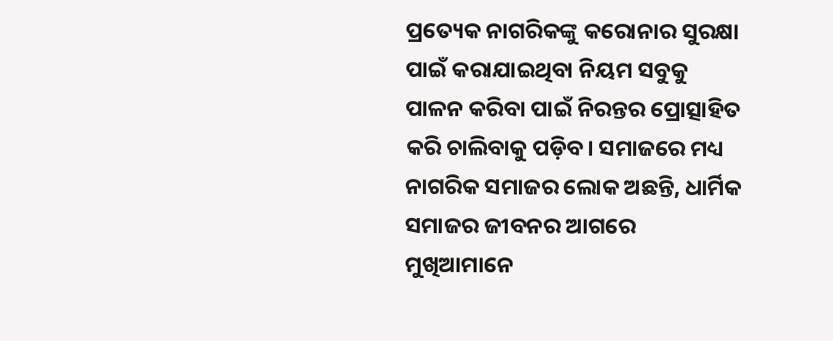ପ୍ରତ୍ୟେକ ନାଗରିକଙ୍କୁ କରୋନାର ସୁରକ୍ଷା ପାଇଁ କରାଯାଇଥିବା ନିୟମ ସବୁକୁ ପାଳନ କରିବା ପାଇଁ ନିରନ୍ତର ପ୍ରୋତ୍ସାହିତ କରି ଚାଲିବାକୁ ପଡ଼ିବ। ସମାଜରେ ମଧ୍ୟ ନାଗରିକ ସମାଜର ଲୋକ ଅଛନ୍ତି, ଧାର୍ମିକ ସମାଜର ଜୀବନର ଆଗରେ ମୁଖିଆମାନେ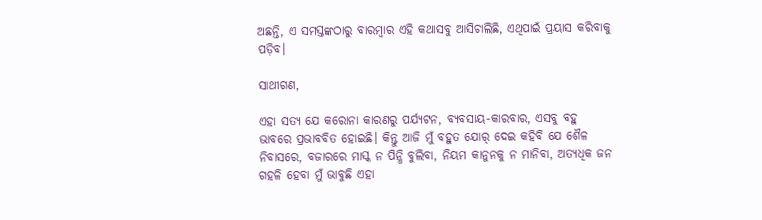ଅଛନ୍ତି, ଏ ସମସ୍ତଙ୍କଠାରୁ ବାରମ୍ବାର ଏହି କଥାସବୁ ଆସିଚାଲିଛି, ଏଥିପାଇଁ ପ୍ରୟାସ କରିବାକୁ ପଡ଼ିବ।

ସାଥୀଗଣ,

ଏହା ସତ୍ୟ ଯେ କରୋନା କାରଣରୁ ପର୍ଯ୍ୟଟନ, ବ୍ୟବସାୟ-କାରବାର, ଏସବୁ ବହୁ ଭାବରେ ପ୍ରଭାବବିତ ହୋଇଛି। କିନ୍ତୁ ଆଜି ମୁଁ ବହୁତ ଯୋର୍ ଦେଇ କହିବି ଯେ ଶୈଳ ନିବାସରେ, ବଜାରରେ ମାସ୍କ ନ ପିନ୍ଧି ବୁଲିବା, ନିୟମ କାନୁନକୁ ନ ମାନିବା, ଅତ୍ୟଧିକ ଜନ ଗହଳି ହେବା ମୁଁ ଭାବୁଛି ଏହା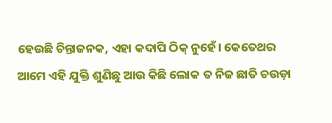ହେଉଛି ଚିନ୍ତାଜନକ, ଏହା କଦାପି ଠିକ୍ ନୁହେଁ। କେତେଥର ଆମେ ଏହି ଯୁକ୍ତି ଶୁଣିଛୁ ଆଉ କିଛି ଲୋକ ତ ନିଜ ଛାତି ଚଉଡ଼ା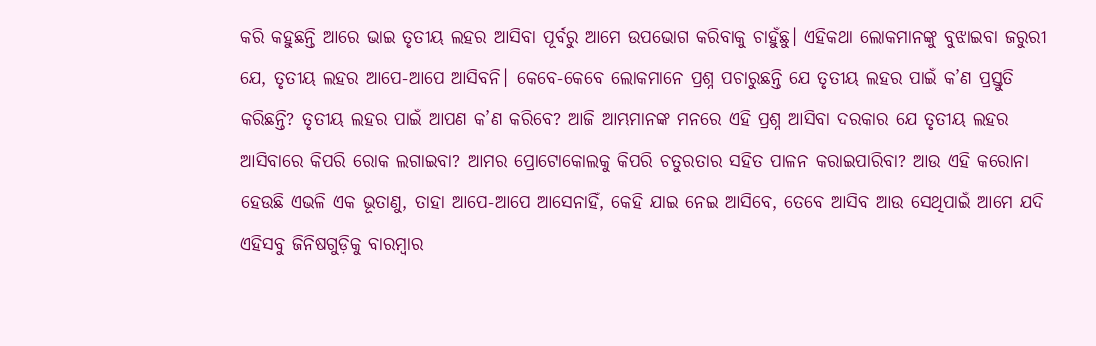କରି କହୁଛନ୍ତି ଆରେ ଭାଇ ତୃତୀୟ ଲହର ଆସିବା ପୂର୍ବରୁ ଆମେ ଉପଭୋଗ କରିବାକୁ ଚାହୁଁଛୁ। ଏହିକଥା ଲୋକମାନଙ୍କୁ ବୁଝାଇବା ଜରୁରୀ ଯେ, ତୃତୀୟ ଲହର ଆପେ-ଆପେ ଆସିବନି। କେବେ-କେବେ ଲୋକମାନେ ପ୍ରଶ୍ନ ପଚାରୁଛନ୍ତି ଯେ ତୃତୀୟ ଲହର ପାଇଁ କ’ଣ ପ୍ରସ୍ତୁତି କରିଛନ୍ତି? ତୃତୀୟ ଲହର ପାଇଁ ଆପଣ କ’ଣ କରିବେ? ଆଜି ଆମ୍ଭମାନଙ୍କ ମନରେ ଏହି ପ୍ରଶ୍ନ ଆସିବା ଦରକାର ଯେ ତୃତୀୟ ଲହର ଆସିବାରେ କିପରି ରୋକ ଲଗାଇବା? ଆମର ପ୍ରୋଟୋକୋଲକୁ କିପରି ଚତୁରତାର ସହିତ ପାଳନ କରାଇପାରିବା? ଆଉ ଏହି କରୋନା ହେଉଛି ଏଭଳି ଏକ ଭୂତାଣୁ, ତାହା ଆପେ-ଆପେ ଆସେନାହିଁ, କେହି ଯାଇ ନେଇ ଆସିବେ, ତେବେ ଆସିବ ଆଉ ସେଥିପାଇଁ ଆମେ ଯଦି ଏହିସବୁ ଜିନିଷଗୁଡ଼ିକୁ ବାରମ୍ବାର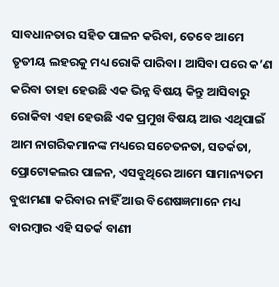ସାବଧାନତାର ସହିତ ପାଳନ କରିବା, ତେବେ ଆମେ ତୃତୀୟ ଲହରକୁ ମଧ୍ୟ ରୋକି ପାରିବା। ଆସିବା ପରେ କ’ଣ କରିବା ତାହା ହେଉଛି ଏକ ଭିନ୍ନ ବିଷୟ କିନ୍ତୁ ଆସିବାରୁ ରୋକିବା ଏହା ହେଉଛି ଏକ ପ୍ରମୁଖ ବିଷୟ ଆଉ ଏଥିପାଇଁ ଆମ ନାଗରିକମାନଙ୍କ ମଧ୍ୟରେ ସଚେତନତା, ସତର୍କତା, ପ୍ରୋଟୋକଲର ପାଳନ, ଏସବୁଥିରେ ଆମେ ସାମାନ୍ୟତମ ବୁଝାମଣା କରିବାର ନାହିଁ ଆଉ ବିଶେଷଜ୍ଞମାନେ ମଧ୍ୟ ବାରମ୍ବାର ଏହି ସତର୍କ ବାଣୀ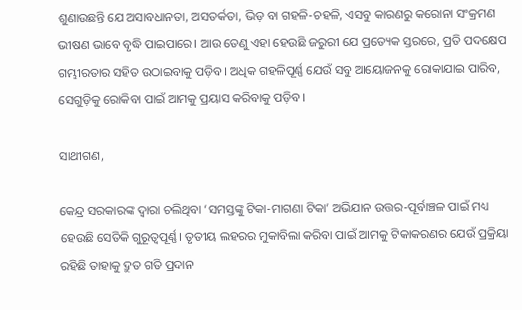ଶୁଣାଉଛନ୍ତି ଯେ ଅସାବଧାନତା, ଅସତର୍କତା, ଭିଡ଼ ବା ଗହଳି-ଚହଳି, ଏସବୁ କାରଣରୁ କରୋନା ସଂକ୍ରମଣ ଭୀଷଣ ଭାବେ ବୃଦ୍ଧି ପାଇପାରେ। ଆଉ ତେଣୁ ଏହା ହେଉଛି ଜରୁରୀ ଯେ ପ୍ରତ୍ୟେକ ସ୍ତରରେ, ପ୍ରତି ପଦକ୍ଷେପ ଗମ୍ଭୀରତାର ସହିତ ଉଠାଇବାକୁ ପଡ଼ିବ। ଅଧିକ ଗହଳିପୂର୍ଣ୍ଣ ଯେଉଁ ସବୁ ଆୟୋଜନକୁ ରୋକାଯାଇ ପାରିବ, ସେଗୁଡ଼ିକୁ ରୋକିବା ପାଇଁ ଆମକୁ ପ୍ରୟାସ କରିବାକୁ ପଡ଼ିବ।

ସାଥୀଗଣ,

କେନ୍ଦ୍ର ସରକାରଙ୍କ ଦ୍ୱାରା ଚଲିଥିବା ‘ସମସ୍ତଙ୍କୁ ଟିକା-ମାଗଣା ଟିକା’ ଅଭିଯାନ ଉତ୍ତର-ପୂର୍ବାଞ୍ଚଳ ପାଇଁ ମଧ୍ୟ ହେଉଛି ସେତିକି ଗୁରୂତ୍ୱପୂର୍ଣ୍ଣ। ତୃତୀୟ ଲହରର ମୁକାବିଲା କରିବା ପାଇଁ ଆମକୁ ଟିକାକରଣର ଯେଉଁ ପ୍ରକ୍ରିୟା ରହିଛି ତାହାକୁ ଦ୍ରୁତ ଗତି ପ୍ରଦାନ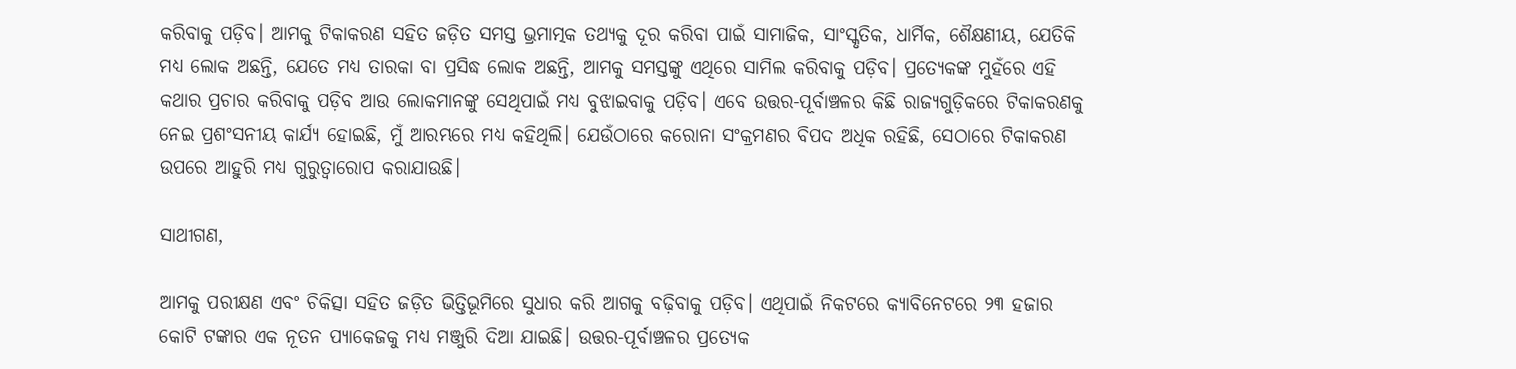କରିବାକୁ ପଡ଼ିବ। ଆମକୁ ଟିକାକରଣ ସହିତ ଜଡ଼ିତ ସମସ୍ତ ଭ୍ରମାତ୍ମକ ତଥ୍ୟକୁ ଦୂର କରିବା ପାଇଁ ସାମାଜିକ, ସାଂସ୍କୃତିକ, ଧାର୍ମିକ, ଶୈକ୍ଷଣୀୟ, ଯେତିକି ମଧ୍ୟ ଲୋକ ଅଛନ୍ତି, ଯେତେ ମଧ୍ୟ ତାରକା ବା ପ୍ରସିଦ୍ଧ ଲୋକ ଅଛନ୍ତି, ଆମକୁ ସମସ୍ତଙ୍କୁ ଏଥିରେ ସାମିଲ କରିବାକୁ ପଡ଼ିବ। ପ୍ରତ୍ୟେକଙ୍କ ମୁହଁରେ ଏହି କଥାର ପ୍ରଚାର କରିବାକୁ ପଡ଼ିବ ଆଉ ଲୋକମାନଙ୍କୁ ସେଥିପାଇଁ ମଧ୍ୟ ବୁଝାଇବାକୁ ପଡ଼ିବ। ଏବେ ଉତ୍ତର-ପୂର୍ବାଞ୍ଚଳର କିଛି ରାଜ୍ୟଗୁଡ଼ିକରେ ଟିକାକରଣକୁ ନେଇ ପ୍ରଶଂସନୀୟ କାର୍ଯ୍ୟ ହୋଇଛି, ମୁଁ ଆରମ୍ଭରେ ମଧ୍ୟ କହିଥିଲି। ଯେଉଁଠାରେ କରୋନା ସଂକ୍ରମଣର ବିପଦ ଅଧିକ ରହିଛି, ସେଠାରେ ଟିକାକରଣ ଉପରେ ଆହୁରି ମଧ୍ୟ ଗୁରୁତ୍ୱାରୋପ କରାଯାଉଛି।

ସାଥୀଗଣ,

ଆମକୁ ପରୀକ୍ଷଣ ଏବଂ ଚିକିତ୍ସା ସହିତ ଜଡ଼ିତ ଭିତ୍ତିଭୂମିରେ ସୁଧାର କରି ଆଗକୁ ବଢ଼ିବାକୁ ପଡ଼ିବ। ଏଥିପାଇଁ ନିକଟରେ କ୍ୟାବିନେଟରେ ୨୩ ହଜାର କୋଟି ଟଙ୍କାର ଏକ ନୂତନ ପ୍ୟାକେଜକୁ ମଧ୍ୟ ମଞ୍ଜୁରି ଦିଆ ଯାଇଛି। ଉତ୍ତର-ପୂର୍ବାଞ୍ଚଳର ପ୍ରତ୍ୟେକ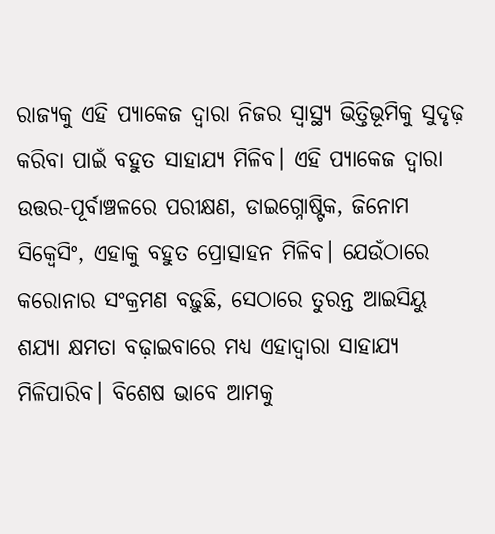ରାଜ୍ୟକୁ ଏହି ପ୍ୟାକେଜ ଦ୍ୱାରା ନିଜର ସ୍ୱାସ୍ଥ୍ୟ ଭିତ୍ତିଭୂମିକୁ ସୁଦୃଢ଼ କରିବା ପାଇଁ ବହୁତ ସାହାଯ୍ୟ ମିଳିବ। ଏହି ପ୍ୟାକେଜ ଦ୍ୱାରା ଉତ୍ତର-ପୂର୍ବାଞ୍ଚଳରେ ପରୀକ୍ଷଣ, ଡାଇଗ୍ନୋଷ୍ଟିକ, ଜିନୋମ ସିକ୍ୱେସିଂ, ଏହାକୁ ବହୁତ ପ୍ରୋତ୍ସାହନ ମିଳିବ। ଯେଉଁଠାରେ କରୋନାର ସଂକ୍ରମଣ ବଢ଼ୁଛି, ସେଠାରେ ତୁରନ୍ତ ଆଇସିୟୁ ଶଯ୍ୟା କ୍ଷମତା ବଢ଼ାଇବାରେ ମଧ୍ୟ ଏହାଦ୍ୱାରା ସାହାଯ୍ୟ ମିଳିପାରିବ। ବିଶେଷ ଭାବେ ଆମକୁ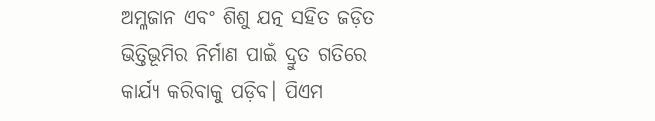ଅମ୍ଳଜାନ ଏବଂ ଶିଶୁ ଯତ୍ନ ସହିତ ଜଡ଼ିତ ଭିତ୍ତିଭୂମିର ନିର୍ମାଣ ପାଇଁ ଦ୍ରୁତ ଗତିରେ କାର୍ଯ୍ୟ କରିବାକୁ ପଡ଼ିବ। ପିଏମ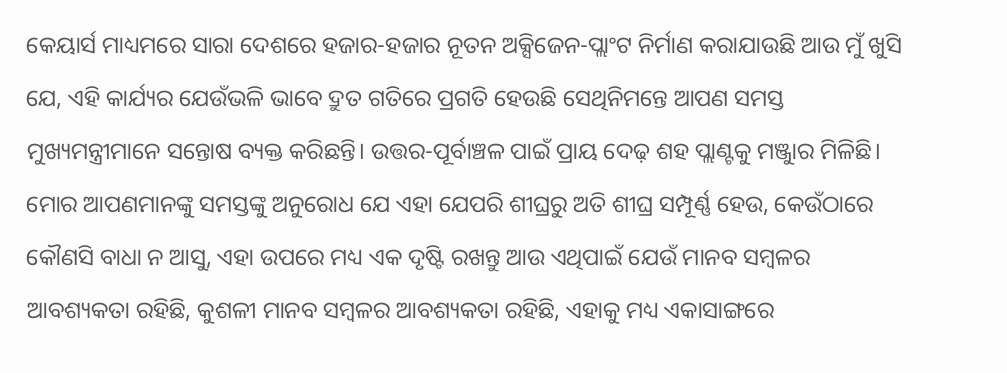କେୟାର୍ସ ମାଧ୍ୟମରେ ସାରା ଦେଶରେ ହଜାର-ହଜାର ନୂତନ ଅକ୍ସିଜେନ-ପ୍ଲାଂଟ ନିର୍ମାଣ କରାଯାଉଛି ଆଉ ମୁଁ ଖୁସି ଯେ, ଏହି କାର୍ଯ୍ୟର ଯେଉଁଭଳି ଭାବେ ଦ୍ରୁତ ଗତିରେ ପ୍ରଗତି ହେଉଛି ସେଥିନିମନ୍ତେ ଆପଣ ସମସ୍ତ ମୁଖ୍ୟମନ୍ତ୍ରୀମାନେ ସନ୍ତୋଷ ବ୍ୟକ୍ତ କରିଛନ୍ତି। ଉତ୍ତର-ପୂର୍ବାଞ୍ଚଳ ପାଇଁ ପ୍ରାୟ ଦେଢ଼ ଶହ ପ୍ଲାଣ୍ଟକୁ ମଞ୍ଜୁାର ମିଳିଛି। ମୋର ଆପଣମାନଙ୍କୁ ସମସ୍ତଙ୍କୁ ଅନୁରୋଧ ଯେ ଏହା ଯେପରି ଶୀଘ୍ରରୁ ଅତି ଶୀଘ୍ର ସମ୍ପୂର୍ଣ୍ଣ ହେଉ, କେଉଁଠାରେ କୌଣସି ବାଧା ନ ଆସୁ, ଏହା ଉପରେ ମଧ୍ୟ ଏକ ଦୃଷ୍ଟି ରଖନ୍ତୁ ଆଉ ଏଥିପାଇଁ ଯେଉଁ ମାନବ ସମ୍ବଳର ଆବଶ୍ୟକତା ରହିଛି, କୁଶଳୀ ମାନବ ସମ୍ବଳର ଆବଶ୍ୟକତା ରହିଛି, ଏହାକୁ ମଧ୍ୟ ଏକାସାଙ୍ଗରେ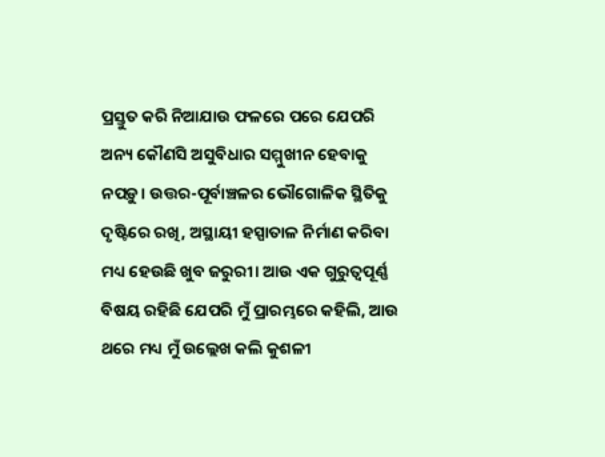ପ୍ରସ୍ତୁତ କରି ନିଆଯାଉ ଫଳରେ ପରେ ଯେପରି ଅନ୍ୟ କୌଣସି ଅସୁବିଧାର ସମ୍ମୁଖୀନ ହେବାକୁ ନପଡ଼ୁ। ଉତ୍ତର-ପୂର୍ବାଞ୍ଚଳର ଭୌଗୋଳିକ ସ୍ଥିତିକୁ ଦୃଷ୍ଟିରେ ରଖି, ଅସ୍ଥାୟୀ ହସ୍ପାତାଳ ନିର୍ମାଣ କରିବା ମଧ୍ୟ ହେଉଛି ଖୁବ ଜରୁରୀ। ଆଉ ଏକ ଗୁରୁତ୍ୱପୂର୍ଣ୍ଣ ବିଷୟ ରହିଛି ଯେପରି ମୁଁ ପ୍ରାରମ୍ଭରେ କହିଲି, ଆଉ ଥରେ ମଧ୍ୟ ମୁଁ ଉଲ୍ଲେଖ କଲି କୁଶଳୀ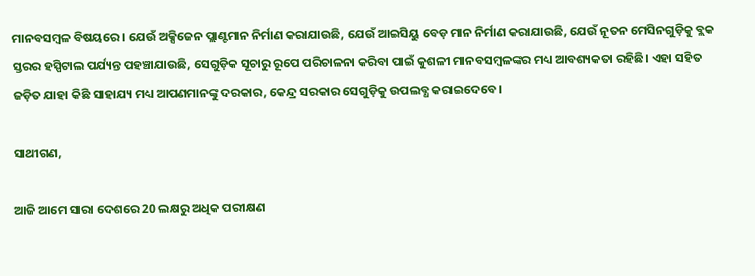ମାନବସମ୍ବଳ ବିଷୟରେ। ଯେଉଁ ଅକ୍ସିଜେନ ପ୍ଲାଣ୍ଟମାନ ନିର୍ମାଣ କରାଯାଉଛି, ଯେଉଁ ଆଇସିୟୁ ବେଡ଼ ମାନ ନିର୍ମାଣ କରାଯାଉଛି, ଯେଉଁ ନୂତନ ମେସିନଗୁଡ଼ିକୁ ବ୍ଲକ ସ୍ତରର ହସ୍ପିଟାଲ ପର୍ଯ୍ୟନ୍ତ ପହଞ୍ଚାଯାଉଛି, ସେଗୁଡ଼ିକ ସୂଚାରୁ ରୂପେ ପରିଚାଳନା କରିବା ପାଇଁ କୁଶଳୀ ମାନବସମ୍ବଳଙ୍କର ମଧ୍ୟ ଆବଶ୍ୟକତା ରହିଛି। ଏହା ସହିତ ଜଡ଼ିତ ଯାହା କିଛି ସାହାଯ୍ୟ ମଧ୍ୟ ଆପଣମାନଙ୍କୁ ଦରକାର, କେନ୍ଦ୍ର ସରକାର ସେଗୁଡ଼ିକୁ ଉପଲବ୍ଧ କରାଇଦେବେ।

ସାଥୀଗଣ,

ଆଜି ଆମେ ସାରା ଦେଶରେ 20 ଲକ୍ଷରୁ ଅଧିକ ପରୀକ୍ଷଣ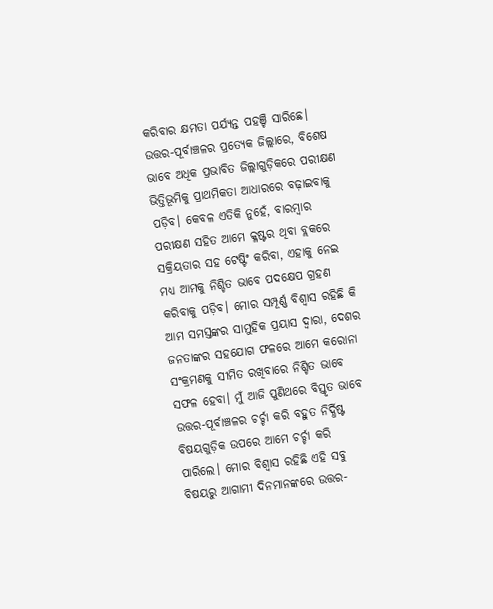କରିବାର କ୍ଷମତା ପର୍ଯ୍ୟନ୍ତ ପହଞ୍ଚି ସାରିଛେ। ଉତ୍ତର-ପୂର୍ବାଞ୍ଚଳର ପ୍ରତ୍ୟେକ ଜିଲ୍ଲାରେ, ବିଶେଷ ଭାବେ ଅଧିକ ପ୍ରଭାବିତ ଜିଲ୍ଲାଗୁଡ଼ିକରେ ପରୀକ୍ଷଣ ଭିତ୍ତିଭୂମିକୁ ପ୍ରାଥମିକତା ଆଧାରରେ ବଢ଼ାଇବାକୁ ପଡ଼ିବ। କେବଳ ଏତିକି ନୁହେଁ, ବାରମ୍ବାର ପରୀକ୍ଷଣ ସହିତ ଆମେ କ୍ଳଷ୍ଟର ଥିବା ବ୍ଲକରେ ସକ୍ରିୟତାର ସହ ଟେଷ୍ଟିଂ କରିବା, ଏହାକୁ ନେଇ ମଧ୍ୟ ଆମକୁ ନିଶ୍ଚିତ ଭାବେ ପଦକ୍ଷେପ ଗ୍ରହଣ କରିବାକୁ ପଡ଼ିବ। ମୋର ସମ୍ପୂର୍ଣ୍ଣ ବିଶ୍ୱାସ ରହିଛି କି ଆମ ସମସ୍ତଙ୍କର ସାମୁହିକ ପ୍ରୟାସ ଦ୍ୱାରା, ଦେଶର ଜନତାଙ୍କର ସହଯୋଗ ଫଳରେ ଆମେ କରୋନା ସଂକ୍ରମଣକୁ ସୀମିତ ରଖିବାରେ ନିଶ୍ଚିତ ଭାବେ ସଫଳ ହେବା। ମୁଁ ଆଜି ପୁଣିଥରେ ବିସ୍ତୃତ ଭାବେ ଉତ୍ତର-ପୂର୍ବାଞ୍ଚଳର ଚର୍ଚ୍ଚା କରି ବହୁତ ନିର୍ଦ୍ଧିଷ୍ଟ  ବିଷୟଗୁଡ଼ିକ ଉପରେ ଆମେ ଚର୍ଚ୍ଚା କରି ପାରିଲେ। ମୋର ବିଶ୍ୱାସ ରହିଛି ଏହି ସବୁ ବିଷୟରୁ ଆଗାମୀ ଦିନମାନଙ୍କରେ ଉତ୍ତର-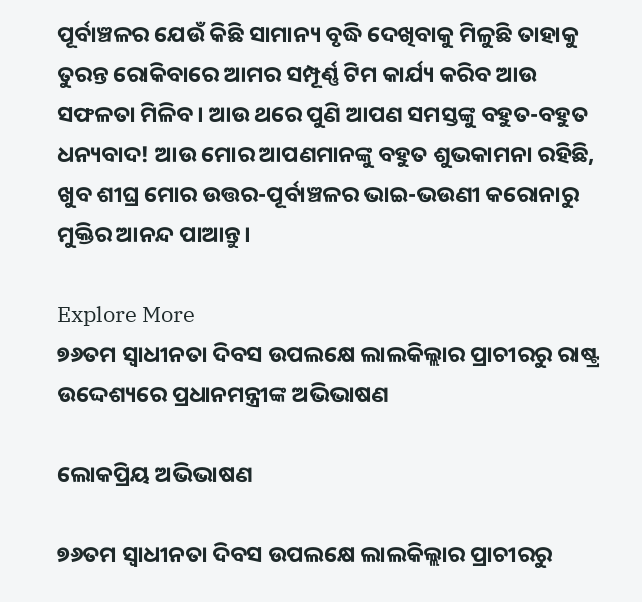ପୂର୍ବାଞ୍ଚଳର ଯେଉଁ କିଛି ସାମାନ୍ୟ ବୃଦ୍ଧି ଦେଖିବାକୁ ମିଳୁଛି ତାହାକୁ ତୁରନ୍ତ ରୋକିବାରେ ଆମର ସମ୍ପୂର୍ଣ୍ଣ ଟିମ କାର୍ଯ୍ୟ କରିବ ଆଉ ସଫଳତା ମିଳିବ। ଆଉ ଥରେ ପୁଣି ଆପଣ ସମସ୍ତଙ୍କୁ ବହୁତ-ବହୁତ ଧନ୍ୟବାଦ! ଆଉ ମୋର ଆପଣମାନଙ୍କୁ ବହୁତ ଶୁଭକାମନା ରହିଛି, ଖୁବ ଶୀଘ୍ର ମୋର ଉତ୍ତର-ପୂର୍ବାଞ୍ଚଳର ଭାଇ-ଭଉଣୀ କରୋନାରୁ ମୁକ୍ତିର ଆନନ୍ଦ ପାଆନ୍ତୁ।

Explore More
୭୬ତମ ସ୍ୱାଧୀନତା ଦିବସ ଉପଲକ୍ଷେ ଲାଲକିଲ୍ଲାର ପ୍ରାଚୀରରୁ ରାଷ୍ଟ୍ର ଉଦ୍ଦେଶ୍ୟରେ ପ୍ରଧାନମନ୍ତ୍ରୀଙ୍କ ଅଭିଭାଷଣ

ଲୋକପ୍ରିୟ ଅଭିଭାଷଣ

୭୬ତମ ସ୍ୱାଧୀନତା ଦିବସ ଉପଲକ୍ଷେ ଲାଲକିଲ୍ଲାର ପ୍ରାଚୀରରୁ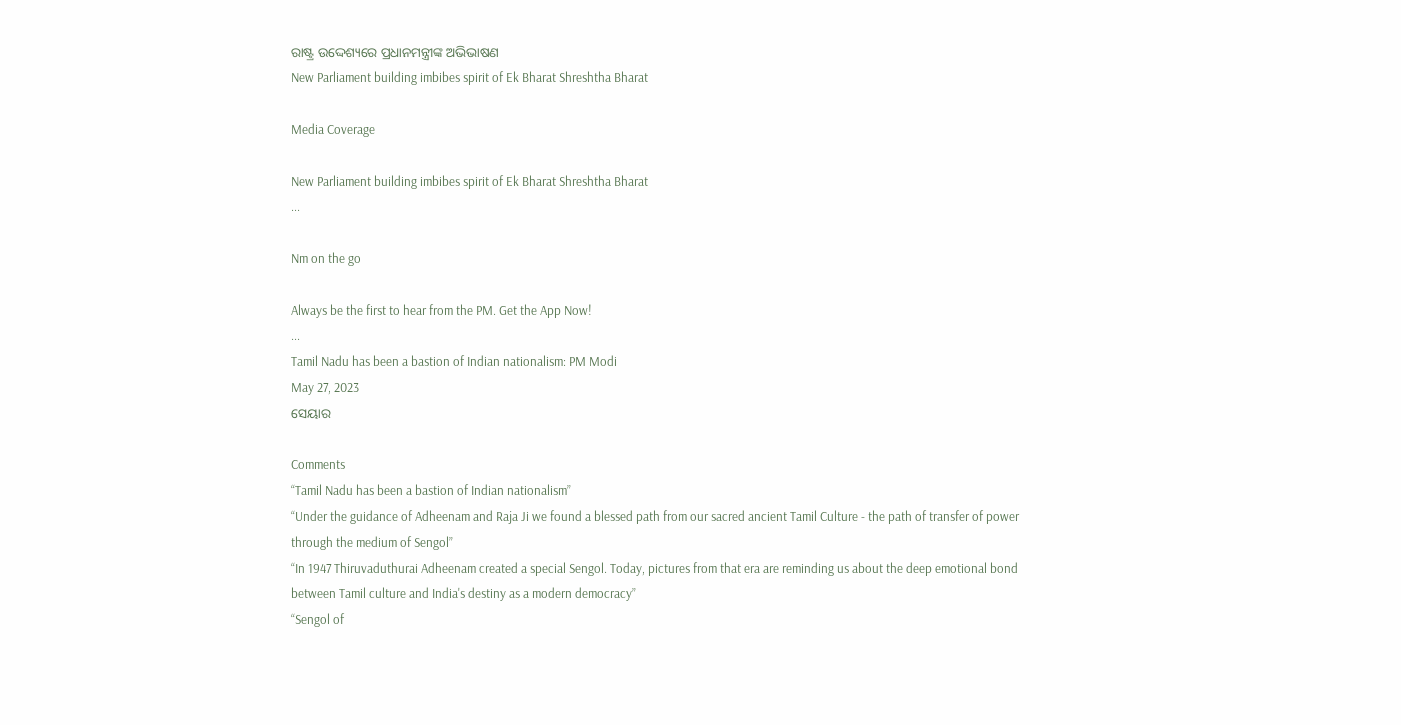ରାଷ୍ଟ୍ର ଉଦ୍ଦେଶ୍ୟରେ ପ୍ରଧାନମନ୍ତ୍ରୀଙ୍କ ଅଭିଭାଷଣ
New Parliament building imbibes spirit of Ek Bharat Shreshtha Bharat

Media Coverage

New Parliament building imbibes spirit of Ek Bharat Shreshtha Bharat
...

Nm on the go

Always be the first to hear from the PM. Get the App Now!
...
Tamil Nadu has been a bastion of Indian nationalism: PM Modi
May 27, 2023
ସେୟାର

Comments
“Tamil Nadu has been a bastion of Indian nationalism”
“Under the guidance of Adheenam and Raja Ji we found a blessed path from our sacred ancient Tamil Culture - the path of transfer of power through the medium of Sengol”
“In 1947 Thiruvaduthurai Adheenam created a special Sengol. Today, pictures from that era are reminding us about the deep emotional bond between Tamil culture and India's destiny as a modern democracy”
“Sengol of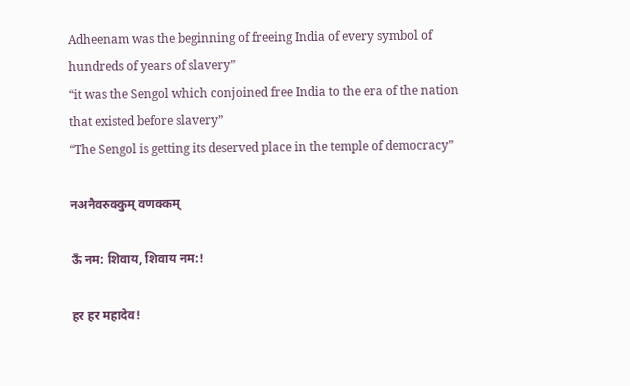Adheenam was the beginning of freeing India of every symbol of hundreds of years of slavery”
“it was the Sengol which conjoined free India to the era of the nation that existed before slavery”
“The Sengol is getting its deserved place in the temple of democracy”

नअनैवरुक्कुम् वणक्कम्

ऊँ नम: शिवाय, शिवाय नम:!

हर हर महादेव!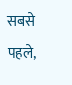सबसे पहले,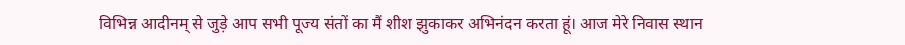विभिन्न आदीनम् से जुड़े आप सभी पूज्य संतों का मैं शीश झुकाकर अभिनंदन करता हूं। आज मेरे निवास स्थान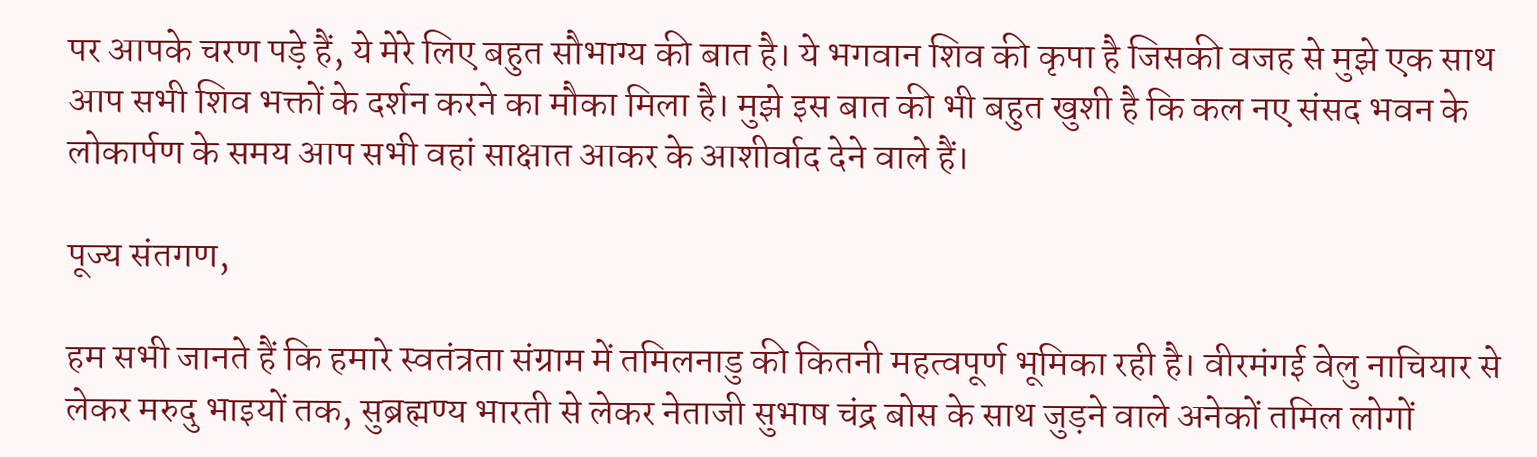पर आपके चरण पड़े हैं, ये मेरे लिए बहुत सौभाग्य की बात है। ये भगवान शिव की कृपा है जिसकी वजह से मुझे एक साथ आप सभी शिव भक्तों के दर्शन करने का मौका मिला है। मुझे इस बात की भी बहुत खुशी है कि कल नए संसद भवन के लोकार्पण के समय आप सभी वहां साक्षात आकर के आशीर्वाद देने वाले हैं।

पूज्य संतगण,

हम सभी जानते हैं कि हमारे स्वतंत्रता संग्राम में तमिलनाडु की कितनी महत्वपूर्ण भूमिका रही है। वीरमंगई वेलु नाचियार से लेकर मरुदु भाइयों तक, सुब्रह्मण्य भारती से लेकर नेताजी सुभाष चंद्र बोस के साथ जुड़ने वाले अनेकों तमिल लोगों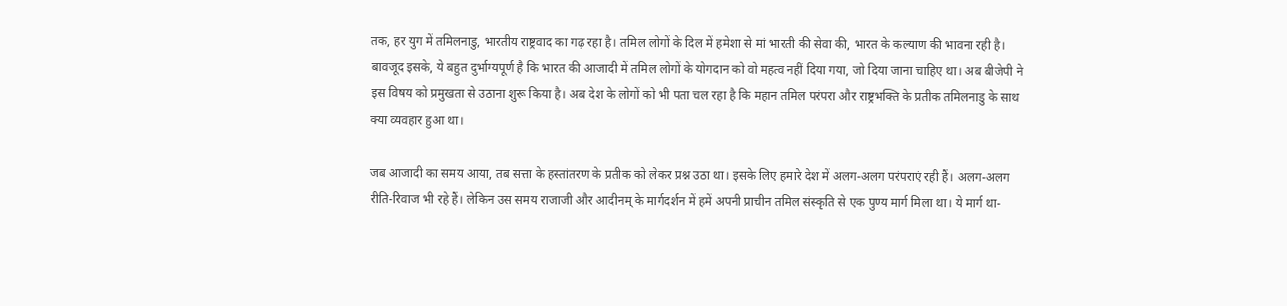तक, हर युग में तमिलनाडु, भारतीय राष्ट्रवाद का गढ़ रहा है। तमिल लोगों के दिल में हमेशा से मां भारती की सेवा की, भारत के कल्याण की भावना रही है। बावजूद इसके, ये बहुत दुर्भाग्यपूर्ण है कि भारत की आजादी में तमिल लोगों के योगदान को वो महत्व नहीं दिया गया, जो दिया जाना चाहिए था। अब बीजेपी ने इस विषय को प्रमुखता से उठाना शुरू किया है। अब देश के लोगों को भी पता चल रहा है कि महान तमिल परंपरा और राष्ट्रभक्ति के प्रतीक तमिलनाडु के साथ क्या व्यवहार हुआ था।

जब आजादी का समय आया, तब सत्ता के हस्तांतरण के प्रतीक को लेकर प्रश्न उठा था। इसके लिए हमारे देश में अलग-अलग परंपराएं रही हैं। अलग-अलग रीति-रिवाज भी रहे हैं। लेकिन उस समय राजाजी और आदीनम् के मार्गदर्शन में हमें अपनी प्राचीन तमिल संस्कृति से एक पुण्य मार्ग मिला था। ये मार्ग था-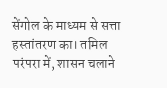सेंगोल के माध्यम से सत्ता हस्तांतरण का। तमिल परंपरा में, शासन चलाने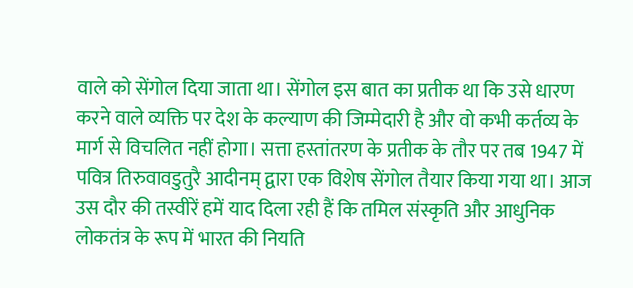वाले को सेंगोल दिया जाता था। सेंगोल इस बात का प्रतीक था कि उसे धारण करने वाले व्यक्ति पर देश के कल्याण की जिम्मेदारी है और वो कभी कर्तव्य के मार्ग से विचलित नहीं होगा। सत्ता हस्तांतरण के प्रतीक के तौर पर तब 1947 में पवित्र तिरुवावडुतुरै आदीनम् द्वारा एक विशेष सेंगोल तैयार किया गया था। आज उस दौर की तस्वीरें हमें याद दिला रही हैं कि तमिल संस्कृति और आधुनिक लोकतंत्र के रूप में भारत की नियति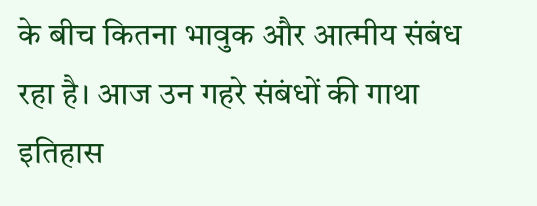के बीच कितना भावुक और आत्मीय संबंध रहा है। आज उन गहरे संबंधों की गाथा इतिहास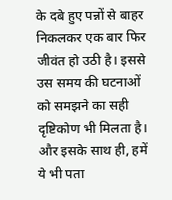के दबे हुए पन्नों से बाहर निकलकर एक बार फिर जीवंत हो उठी है। इससे उस समय की घटनाओं को समझने का सही दृष्टिकोण भी मिलता है। और इसके साथ ही, हमें ये भी पता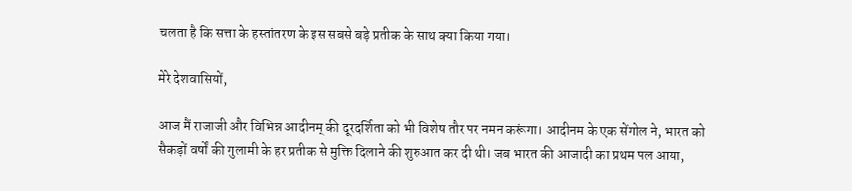चलता है कि सत्ता के हस्तांतरण के इस सबसे बड़े प्रतीक के साथ क्या किया गया।

मेरे देशवासियों,

आज मैं राजाजी और विभिन्न आदीनम् की दूरदर्शिता को भी विशेष तौर पर नमन करूंगा। आदीनम के एक सेंगोल ने, भारत को सैकड़ों वर्षों की गुलामी के हर प्रतीक से मुक्ति दिलाने की शुरुआत कर दी थी। जब भारत की आजादी का प्रथम पल आया,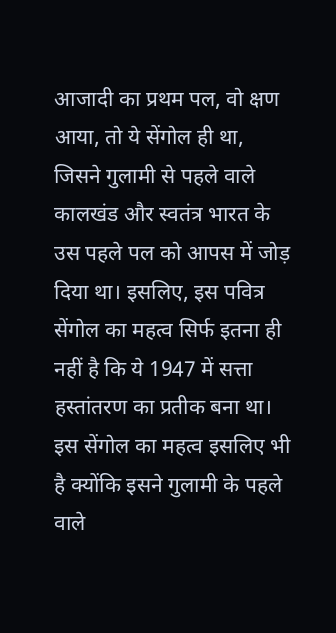आजादी का प्रथम पल, वो क्षण आया, तो ये सेंगोल ही था, जिसने गुलामी से पहले वाले कालखंड और स्वतंत्र भारत के उस पहले पल को आपस में जोड़ दिया था। इसलिए, इस पवित्र सेंगोल का महत्व सिर्फ इतना ही नहीं है कि ये 1947 में सत्ता हस्तांतरण का प्रतीक बना था। इस सेंगोल का महत्व इसलिए भी है क्योंकि इसने गुलामी के पहले वाले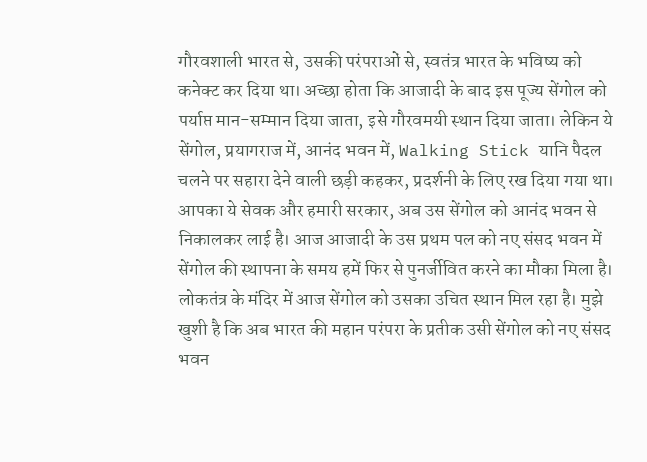गौरवशाली भारत से, उसकी परंपराओं से, स्वतंत्र भारत के भविष्य को कनेक्ट कर दिया था। अच्छा होता कि आजादी के बाद इस पूज्य सेंगोल को पर्याप्त मान-सम्मान दिया जाता, इसे गौरवमयी स्थान दिया जाता। लेकिन ये सेंगोल, प्रयागराज में, आनंद भवन में, Walking Stick यानि पैदल चलने पर सहारा देने वाली छड़ी कहकर, प्रदर्शनी के लिए रख दिया गया था। आपका ये सेवक और हमारी सरकार, अब उस सेंगोल को आनंद भवन से निकालकर लाई है। आज आजादी के उस प्रथम पल को नए संसद भवन में सेंगोल की स्थापना के समय हमें फिर से पुनर्जीवित करने का मौका मिला है। लोकतंत्र के मंदिर में आज सेंगोल को उसका उचित स्थान मिल रहा है। मुझे खुशी है कि अब भारत की महान परंपरा के प्रतीक उसी सेंगोल को नए संसद भवन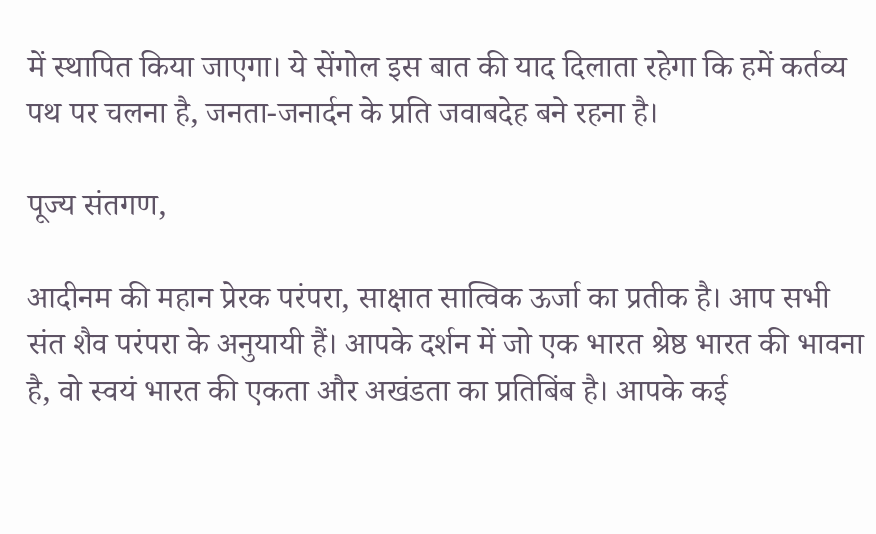में स्थापित किया जाएगा। ये सेंगोल इस बात की याद दिलाता रहेगा कि हमें कर्तव्य पथ पर चलना है, जनता-जनार्दन के प्रति जवाबदेह बने रहना है।

पूज्य संतगण,

आदीनम की महान प्रेरक परंपरा, साक्षात सात्विक ऊर्जा का प्रतीक है। आप सभी संत शैव परंपरा के अनुयायी हैं। आपके दर्शन में जो एक भारत श्रेष्ठ भारत की भावना है, वो स्वयं भारत की एकता और अखंडता का प्रतिबिंब है। आपके कई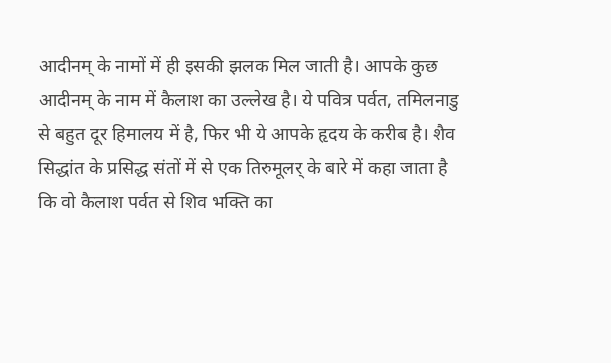आदीनम् के नामों में ही इसकी झलक मिल जाती है। आपके कुछ आदीनम् के नाम में कैलाश का उल्लेख है। ये पवित्र पर्वत, तमिलनाडु से बहुत दूर हिमालय में है, फिर भी ये आपके हृदय के करीब है। शैव सिद्धांत के प्रसिद्ध संतों में से एक तिरुमूलर् के बारे में कहा जाता है कि वो कैलाश पर्वत से शिव भक्ति का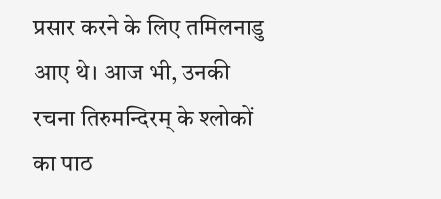प्रसार करने के लिए तमिलनाडु आए थे। आज भी, उनकी रचना तिरुमन्दिरम् के श्लोकों का पाठ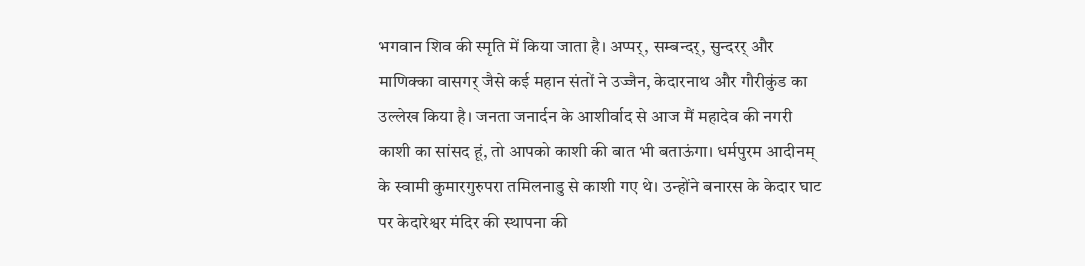भगवान शिव की स्मृति में किया जाता है। अप्पर्, सम्बन्दर्, सुन्दरर् और माणिक्का वासगर् जैसे कई महान संतों ने उज्जैन, केदारनाथ और गौरीकुंड का उल्लेख किया है। जनता जनार्दन के आशीर्वाद से आज मैं महादेव की नगरी काशी का सांसद हूं, तो आपको काशी की बात भी बताऊंगा। धर्मपुरम आदीनम् के स्वामी कुमारगुरुपरा तमिलनाडु से काशी गए थे। उन्होंने बनारस के केदार घाट पर केदारेश्वर मंदिर की स्थापना की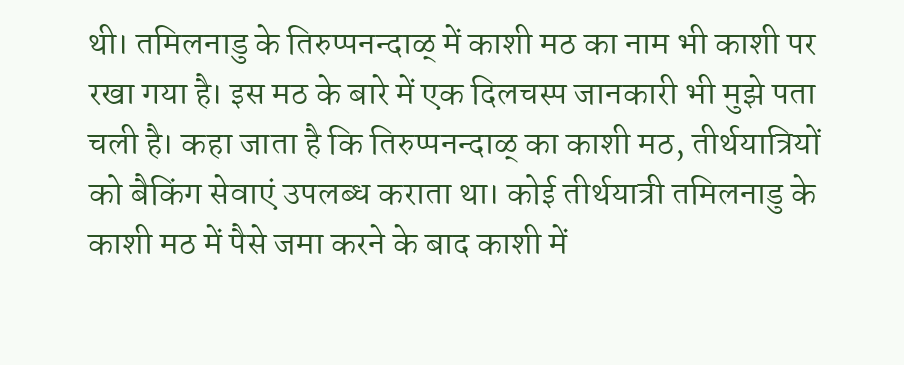थी। तमिलनाडु के तिरुप्पनन्दाळ् में काशी मठ का नाम भी काशी पर रखा गया है। इस मठ के बारे में एक दिलचस्प जानकारी भी मुझे पता चली है। कहा जाता है कि तिरुप्पनन्दाळ् का काशी मठ, तीर्थयात्रियों को बैकिंग सेवाएं उपलब्ध कराता था। कोई तीर्थयात्री तमिलनाडु के काशी मठ में पैसे जमा करने के बाद काशी में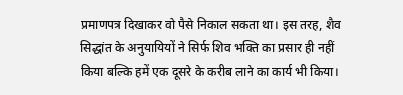प्रमाणपत्र दिखाकर वो पैसे निकाल सकता था। इस तरह, शैव सिद्धांत के अनुयायियों ने सिर्फ शिव भक्ति का प्रसार ही नहीं किया बल्कि हमें एक दूसरे के करीब लाने का कार्य भी किया।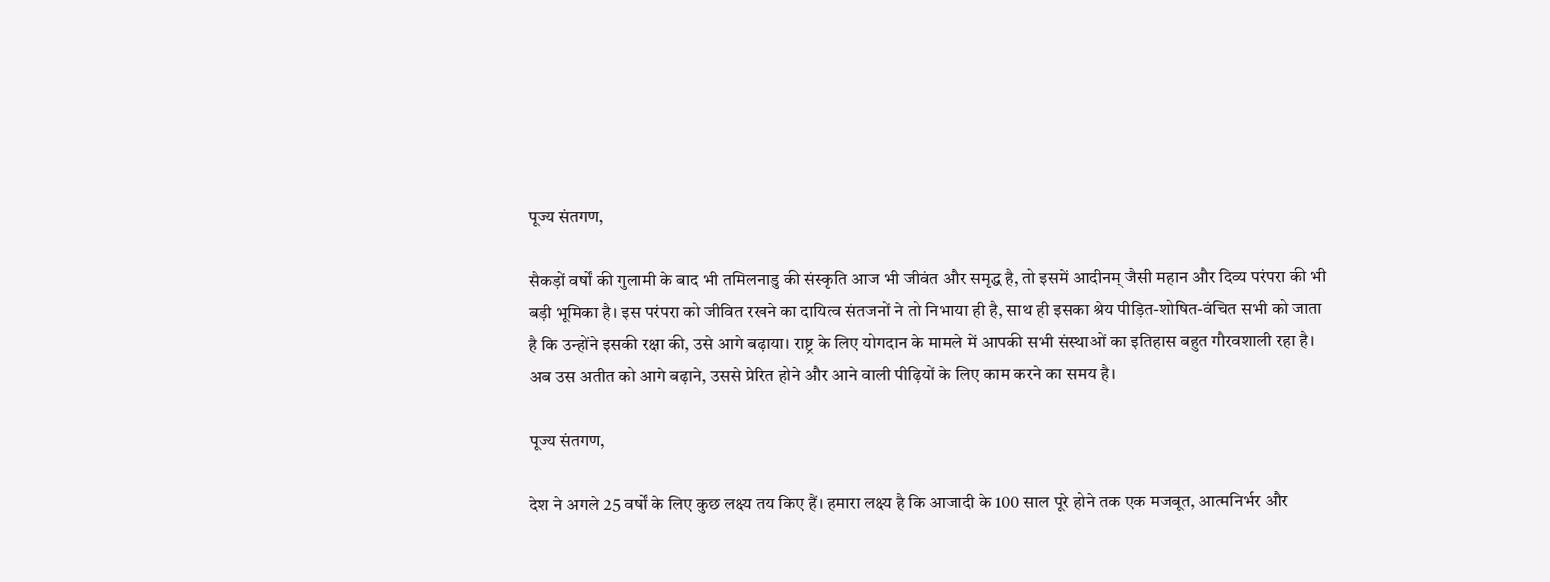पूज्य संतगण,

सैकड़ों वर्षों की गुलामी के बाद भी तमिलनाडु की संस्कृति आज भी जीवंत और समृद्ध है, तो इसमें आदीनम् जैसी महान और दिव्य परंपरा की भी बड़ी भूमिका है। इस परंपरा को जीवित रखने का दायित्व संतजनों ने तो निभाया ही है, साथ ही इसका श्रेय पीड़ित-शोषित-वंचित सभी को जाता है कि उन्होंने इसकी रक्षा की, उसे आगे बढ़ाया। राष्ट्र के लिए योगदान के मामले में आपकी सभी संस्थाओं का इतिहास बहुत गौरवशाली रहा है। अब उस अतीत को आगे बढ़ाने, उससे प्रेरित होने और आने वाली पीढ़ियों के लिए काम करने का समय है।

पूज्य संतगण,

देश ने अगले 25 वर्षों के लिए कुछ लक्ष्य तय किए हैं। हमारा लक्ष्य है कि आजादी के 100 साल पूरे होने तक एक मजबूत, आत्मनिर्भर और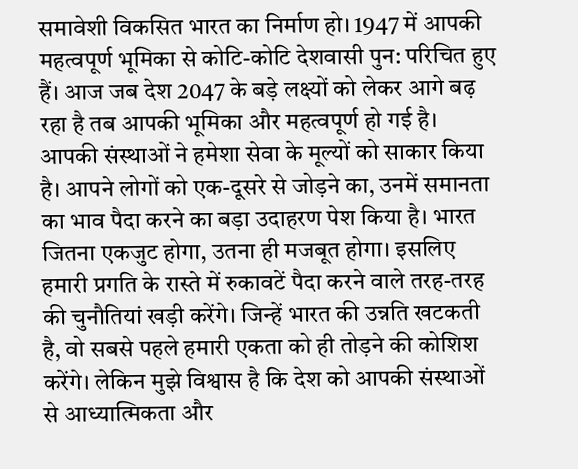समावेशी विकसित भारत का निर्माण हो। 1947 में आपकी महत्वपूर्ण भूमिका से कोटि-कोटि देशवासी पुन: परिचित हुए हैं। आज जब देश 2047 के बड़े लक्ष्यों को लेकर आगे बढ़ रहा है तब आपकी भूमिका और महत्वपूर्ण हो गई है। आपकी संस्थाओं ने हमेशा सेवा के मूल्यों को साकार किया है। आपने लोगों को एक-दूसरे से जोड़ने का, उनमें समानता का भाव पैदा करने का बड़ा उदाहरण पेश किया है। भारत जितना एकजुट होगा, उतना ही मजबूत होगा। इसलिए हमारी प्रगति के रास्ते में रुकावटें पैदा करने वाले तरह-तरह की चुनौतियां खड़ी करेंगे। जिन्हें भारत की उन्नति खटकती है, वो सबसे पहले हमारी एकता को ही तोड़ने की कोशिश करेंगे। लेकिन मुझे विश्वास है कि देश को आपकी संस्थाओं से आध्यात्मिकता और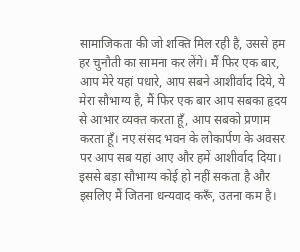सामाजिकता की जो शक्ति मिल रही है, उससे हम हर चुनौती का सामना कर लेंगे। मैं फिर एक बार, आप मेरे यहां पधारे, आप सबने आशीर्वाद दिये, ये मेरा सौभाग्य है, मैं फिर एक बार आप सबका हृदय से आभार व्यक्त करता हूँ, आप सबको प्रणाम करता हूँ। नए संसद भवन के लोकार्पण के अवसर पर आप सब यहां आए और हमें आशीर्वाद दिया। इससे बड़ा सौभाग्य कोई हो नहीं सकता है और इसलिए मैं जितना धन्यवाद करूँ, उतना कम है।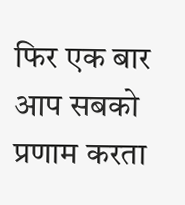फिर एक बार आप सबको प्रणाम करता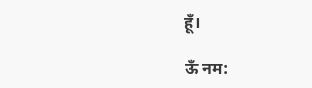हूँ।

ऊँ नम: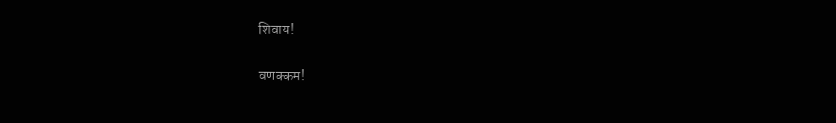शिवाय!

वणक्कम!